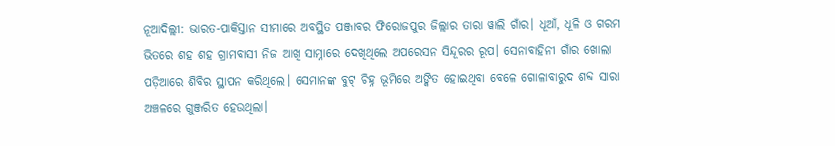ନୂଆଦିଲ୍ଲୀ: ଭାରତ-ପାକିସ୍ତାନ ସୀମାରେ ଅବସ୍ଥିତ ପଞ୍ଜାବର ଫିରୋଜପୁର ଜିଲ୍ଲାର ତାରା ୱାଲି ଗାଁର। ଧୂଆଁ, ଧୂଳି ଓ ଗରମ ଭିତରେ ଶହ ଶହ ଗ୍ରାମବାସୀ ନିଜ ଆଖି ସାମ୍ନାରେ ଦେଖିଥିଲେ ଅପରେସନ ସିନ୍ଦୂରର ରୂପ। ସେନାବାହିନୀ ଗାଁର ଖୋଲା ପଡ଼ିଆରେ ଶିବିର ସ୍ଥାପନ କରିଥିଲେ। ସେମାନଙ୍କ ବୁଟ୍ ଚିହ୍ନ ଭୂମିରେ ଅଙ୍କିତ ହୋଇଥିବା ବେଳେ ଗୋଳାବାରୁଦ ଶବ୍ଦ ସାରା ଅଞ୍ଚଳରେ ଗୁଞ୍ଜରିତ ହେଉଥିଲା।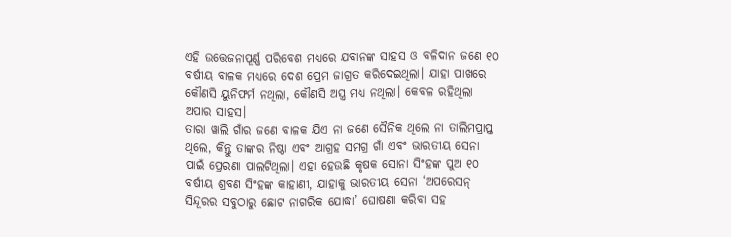ଏହି ଉତ୍ତେଜନାପୂର୍ଣ୍ଣ ପରିବେଶ ମଧ୍ୟରେ ଯବାନଙ୍କ ସାହସ ଓ ବଳିଦାନ ଜଣେ ୧୦ ବର୍ଷୀୟ ବାଳକ ମଧ୍ୟରେ ଦେଶ ପ୍ରେମ ଜାଗ୍ରତ କରିଦେଇଥିଲା। ଯାହା ପାଖରେ କୌଣସି ୟୁନିଫର୍ମ ନଥିଲା, କୌଣସି ଅସ୍ତ୍ର ମଧ୍ୟ ନଥିଲା। କେବଳ ରହିଥିଲା ଅପାର ସାହସ।
ତାରା ୱାଲି ଗାଁର ଜଣେ ବାଳକ ଯିଏ ନା ଜଣେ ସୈନିକ ଥିଲେ ନା ତାଲିମପ୍ରାପ୍ତ ଥିଲେ, କିନ୍ତୁ ତାଙ୍କର ନିଷ୍ଠା ଏବଂ ଆଗ୍ରହ ସମଗ୍ର ଗାଁ ଏବଂ ଭାରତୀୟ ସେନା ପାଇଁ ପ୍ରେରଣା ପାଲଟିଥିଲା। ଏହା ହେଉଛି କୃଷକ ସୋନା ସିଂହଙ୍କ ପୁଅ ୧୦ ବର୍ଷୀୟ ଶ୍ରବଣ ସିଂହଙ୍କ କାହାଣୀ, ଯାହାକୁ ଭାରତୀୟ ସେନା ‘ଅପରେସନ୍ ସିନ୍ଦୂରର ସବୁଠାରୁ ଛୋଟ ନାଗରିକ ଯୋଦ୍ଧା’ ଘୋଷଣା କରିବା ସହ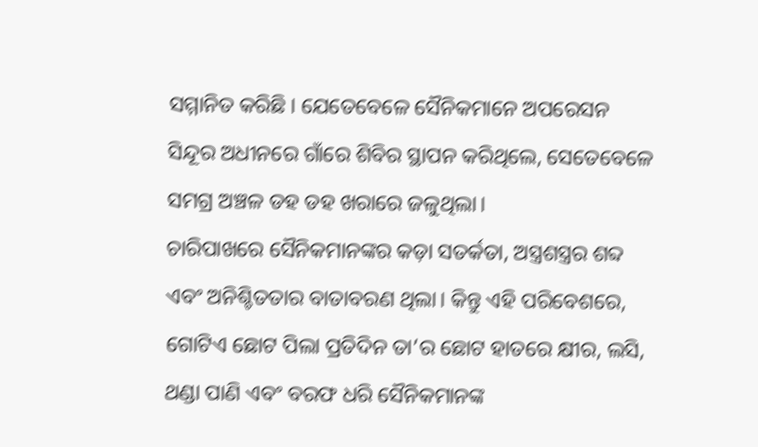ସମ୍ମାନିତ କରିଛି। ଯେତେବେଳେ ସୈନିକମାନେ ଅପରେସନ ସିନ୍ଦୂର ଅଧୀନରେ ଗାଁରେ ଶିବିର ସ୍ଥାପନ କରିଥିଲେ, ସେତେବେଳେ ସମଗ୍ର ଅଞ୍ଚଳ ଡହ ଡହ ଖରାରେ ଜଳୁଥିଲା।
ଚାରିପାଖରେ ସୈନିକମାନଙ୍କର କଡ଼ା ସତର୍କତା, ଅସ୍ତ୍ରଶସ୍ତ୍ରର ଶବ୍ଦ ଏବଂ ଅନିଶ୍ଚିତତାର ବାତାବରଣ ଥିଲା। କିନ୍ତୁ ଏହି ପରିବେଶରେ, ଗୋଟିଏ ଛୋଟ ପିଲା ପ୍ରତିଦିନ ତା’ର ଛୋଟ ହାତରେ କ୍ଷୀର, ଲସି, ଥଣ୍ଡା ପାଣି ଏବଂ ବରଫ ଧରି ସୈନିକମାନଙ୍କ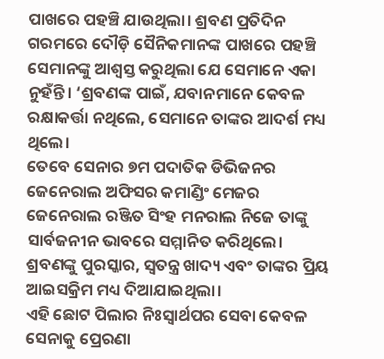ପାଖରେ ପହଞ୍ଚି ଯାଉଥିଲା। ଶ୍ରବଣ ପ୍ରତିଦିନ ଗରମରେ ଦୌଡ଼ି ସୈନିକମାନଙ୍କ ପାଖରେ ପହଞ୍ଚି ସେମାନଙ୍କୁ ଆଶ୍ୱସ୍ତ କରୁଥିଲା ଯେ ସେମାନେ ଏକା ନୁହଁନ୍ତି। ‘ଶ୍ରବଣଙ୍କ ପାଇଁ, ଯବାନମାନେ କେବଳ ରକ୍ଷାକର୍ତ୍ତା ନଥିଲେ, ସେମାନେ ତାଙ୍କର ଆଦର୍ଶ ମଧ୍ୟ ଥିଲେ।
ତେବେ ସେନାର ୭ମ ପଦାତିକ ଡିଭିଜନର ଜେନେରାଲ ଅଫିସର କମାଣ୍ଡିଂ ମେଜର ଜେନେରାଲ ରଞ୍ଜିତ ସିଂହ ମନରାଲ ନିଜେ ତାଙ୍କୁ ସାର୍ବଜନୀନ ଭାବରେ ସମ୍ମାନିତ କରିଥିଲେ। ଶ୍ରବଣଙ୍କୁ ପୁରସ୍କାର, ସ୍ୱତନ୍ତ୍ର ଖାଦ୍ୟ ଏବଂ ତାଙ୍କର ପ୍ରିୟ ଆଇସକ୍ରିମ ମଧ୍ୟ ଦିଆଯାଇଥିଲା।
ଏହି ଛୋଟ ପିଲାର ନିଃସ୍ୱାର୍ଥପର ସେବା କେବଳ ସେନାକୁ ପ୍ରେରଣା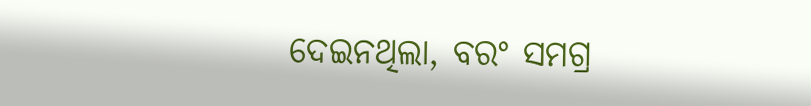ଦେଇନଥିଲା, ବରଂ ସମଗ୍ର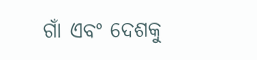ଗାଁ ଏବଂ ଦେଶକୁ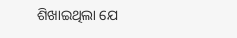ଶିଖାଇଥିଲା ଯେ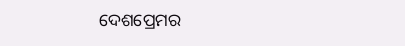ଦେଶପ୍ରେମର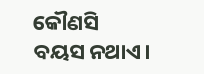କୌଣସି ବୟସ ନଥାଏ।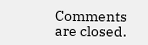Comments are closed.